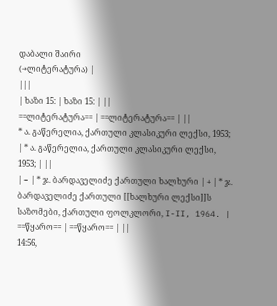დაბალი შაირი
(→ლიტერატურა) |
|||
| ხაზი 15: | ხაზი 15: | ||
==ლიტერატურა== | ==ლიტერატურა== | ||
* ა. გაწერელია, ქართული კლასიკური ლექსი, 1953; | * ა. გაწერელია, ქართული კლასიკური ლექსი, 1953; | ||
| − | * ჯ. ბარდაველიძე ქართული ხალხური | + | * ჯ. ბარდაველიძე ქართული [[ხალხური ლექსი]]ს საზომები, ქართული ფოლკლორი, I-II, 1964. |
==წყარო== | ==წყარო== | ||
14:56,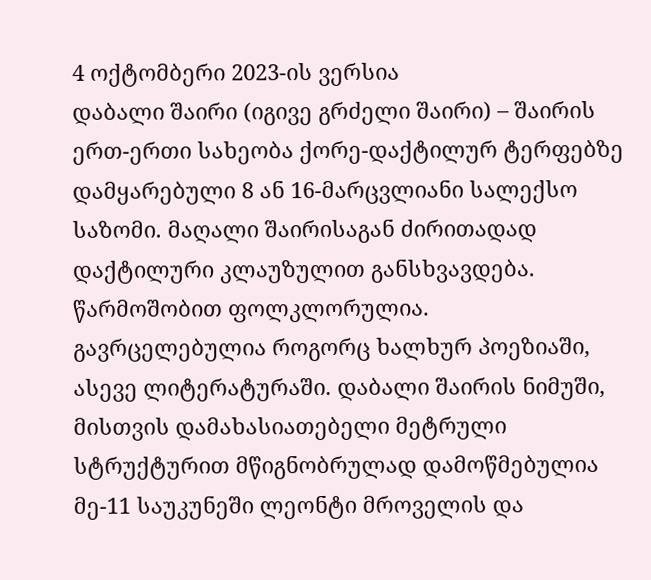4 ოქტომბერი 2023-ის ვერსია
დაბალი შაირი (იგივე გრძელი შაირი) – შაირის ერთ-ერთი სახეობა ქორე-დაქტილურ ტერფებზე დამყარებული 8 ან 16-მარცვლიანი სალექსო საზომი. მაღალი შაირისაგან ძირითადად დაქტილური კლაუზულით განსხვავდება. წარმოშობით ფოლკლორულია. გავრცელებულია როგორც ხალხურ პოეზიაში, ასევე ლიტერატურაში. დაბალი შაირის ნიმუში, მისთვის დამახასიათებელი მეტრული სტრუქტურით მწიგნობრულად დამოწმებულია მე-11 საუკუნეში ლეონტი მროველის და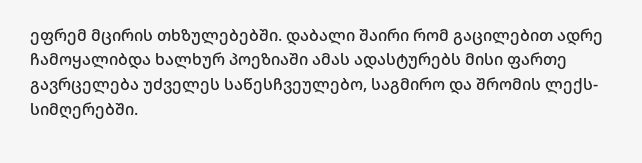ეფრემ მცირის თხზულებებში. დაბალი შაირი რომ გაცილებით ადრე ჩამოყალიბდა ხალხურ პოეზიაში ამას ადასტურებს მისი ფართე გავრცელება უძველეს საწესჩვეულებო, საგმირო და შრომის ლექს-სიმღერებში.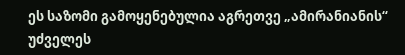ეს საზომი გამოყენებულია აგრეთვე „ამირანიანის“ უძველეს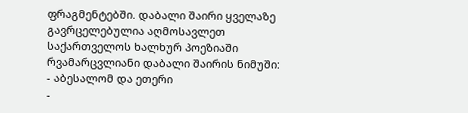ფრაგმენტებში. დაბალი შაირი ყველაზე გავრცელებულია აღმოსავლეთ საქართველოს ხალხურ პოეზიაში რვამარცვლიანი დაბალი შაირის ნიმუში:
- აბესალომ და ეთერი
-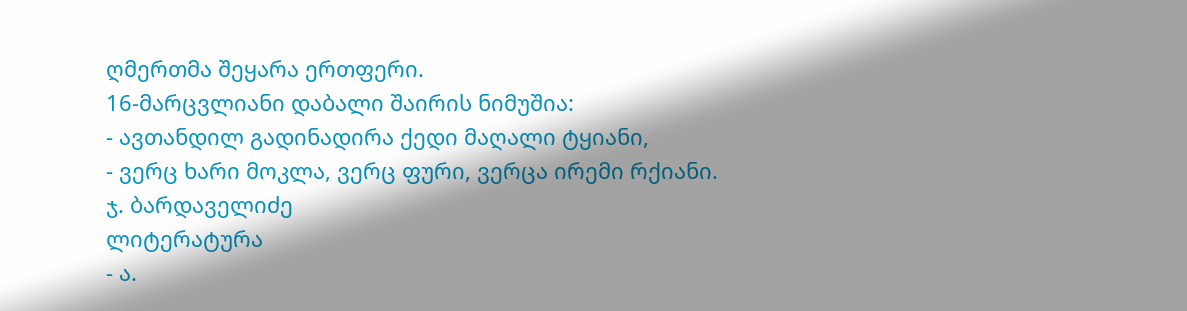ღმერთმა შეყარა ერთფერი.
16-მარცვლიანი დაბალი შაირის ნიმუშია:
- ავთანდილ გადინადირა ქედი მაღალი ტყიანი,
- ვერც ხარი მოკლა, ვერც ფური, ვერცა ირემი რქიანი.
ჯ. ბარდაველიძე
ლიტერატურა
- ა.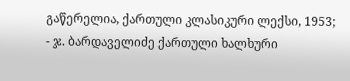გაწერელია, ქართული კლასიკური ლექსი, 1953;
- ჯ. ბარდაველიძე ქართული ხალხური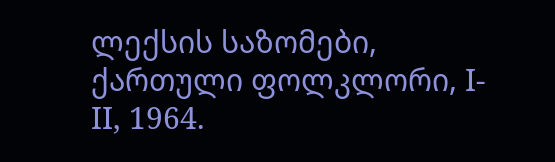ლექსის საზომები, ქართული ფოლკლორი, I-II, 1964.